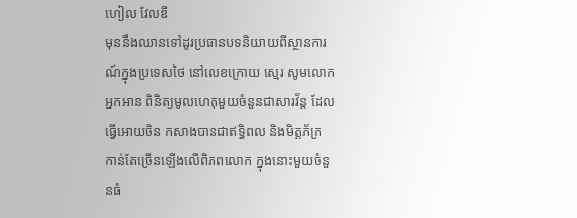ហៀល វែលឌី
មុននឹងឈានទៅដូរប្រធានបទនិយាយពីស្ថានការណ៍ក្នុងប្រទេសថៃ នៅលេខក្រោយ ស្មេរ សូមលោកអ្នកអាន ពិនិត្យមូលហេតុមួយចំនួនជាសារវ័ន្ត ដែលធ្វើអោយចិន កសាងបានជាឥទ្ធិពល និងមិត្តភ័ក្រ កាន់តែច្រើនឡើងលើពិភពលោក ក្នុងនោះមួយចំនួនធំ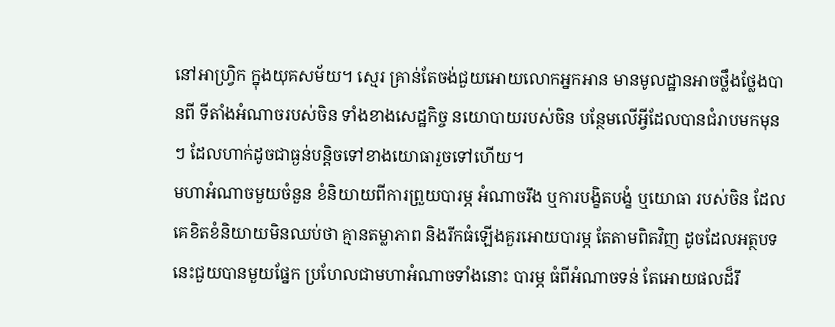នៅអាហ្វ្រិក ក្នុងយុគសម័យ។ ស្មេរ គ្រាន់តែចង់ជួយអោយលោកអ្នកអាន មានមូលដ្ឋានអាចថ្លឹងថ្លែងបានពី ទីតាំងអំណាចរបស់ចិន ទាំងខាងសេដ្ឋកិច្ច នយោបាយរបស់ចិន បន្ថែមលើអ្វីដែលបានជំរាបមកមុនៗ ដែលហាក់ដូចជាធ្ងន់បន្តិចទៅខាងយោធារួចទៅហើយ។
មហាអំណាចមួយចំនួន ខំនិយាយពីការព្រួយបារម្ភ អំណាចរឹង ឬការបង្ខិតបង្ខំ ឬយោធា របស់ចិន ដែលគេខិតខំនិយាយមិនឈប់ថា គ្មានតម្លាភាព និងរីកធំឡើងគួរអោយបារម្ភ តែតាមពិតវិញ ដូចដែលអត្ថបទនេះជួយបានមួយផ្នែក ប្រហែលជាមហាអំណាចទាំងនោះ បារម្ភ ធំពីអំណាចទន់ តែអោយផលដ៏រឹ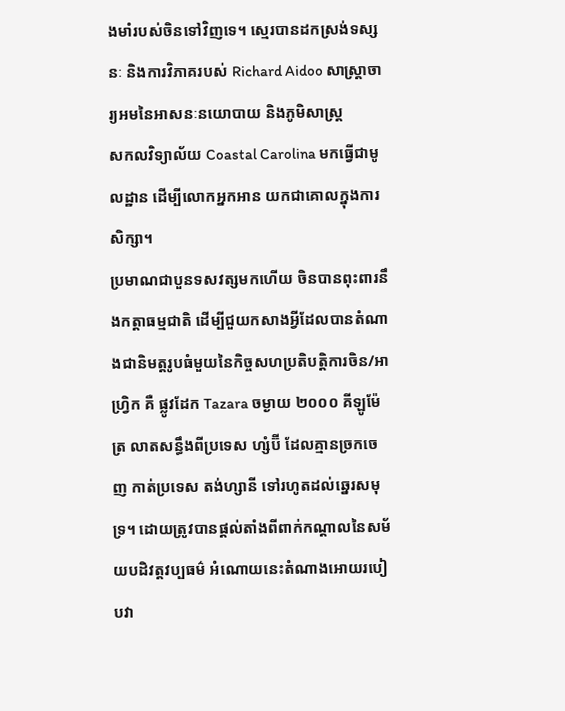ងមាំរបស់ចិនទៅវិញទេ។ ស្មេរបានដកស្រង់ទស្សនៈ និងការវិភាគរបស់ Richard Aidoo សាស្ត្រាចារ្យអមនៃអាសនៈនយោបាយ និងភូមិសាស្ត្រ
សកលវិទ្យាល័យ Coastal Carolina មកធ្វើជាមូលដ្ឋាន ដើម្បីលោកអ្នកអាន យកជាគោលក្នុងការសិក្សា។
ប្រមាណជាបួនទសវត្សមកហើយ ចិនបានពុះពារនឹងកត្តាធម្មជាតិ ដើម្បីជួយកសាងអ្វីដែលបានតំណាងជានិមត្តរូបធំមួយនៃកិច្ចសហប្រតិបត្តិការចិន/អាហ្រិ្វក គឺ ផ្លូវដែក Tazara ចម្ងាយ ២០០០ គីឡូម៉ែត្រ លាតសន្ធឹងពីប្រទេស ហ្សំប៊ី ដែលគ្មានច្រកចេញ កាត់ប្រទេស តង់ហ្សានី ទៅរហូតដល់ឆ្នេរសមុទ្រ។ ដោយត្រូវបានផ្តល់តាំងពីពាក់កណ្តាលនៃសម័យបដិវត្តវប្បធម៌ អំណោយនេះតំណាងអោយរបៀបវា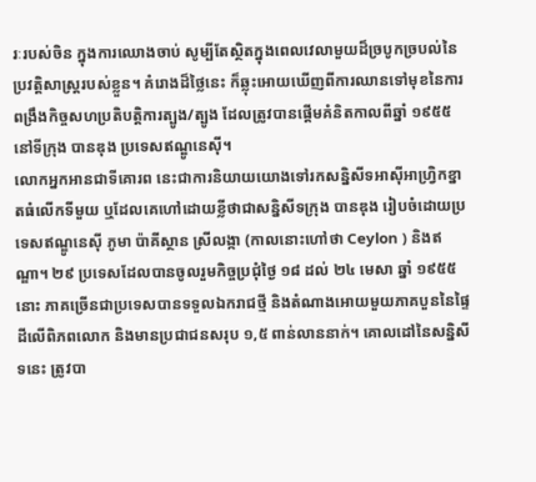រៈរបស់ចិន ក្នុងការឈោងចាប់ សូម្បីតែស្ថិតក្នុងពេលវេលាមួយដ៏ច្របូកច្របល់នៃប្រវត្តិសាស្ត្ររបស់ខ្លួន។ គំរោងដ៏ថ្លៃនេះ ក៏ឆ្លុះអោយឃើញពីការឈានទៅមុខនៃការពង្រឹងកិច្ចសហប្រតិបត្តិការត្បូង/ត្បូង ដែលត្រូវបានផ្តើមគំនិតកាលពីឆ្នាំ ១៩៥៥ នៅទីក្រុង បានឌុង ប្រទេសឥណ្ឌូនេស៊ី។
លោកអ្នកអានជាទីគោរព នេះជាការនិយាយយោងទៅរកសន្និសីទអាស៊ីអាហ្វ្រិកខ្នាតធំលើកទីមួយ ឬដែលគេហៅដោយខ្លីថាជាសន្និសីទក្រុង បានឌុង រៀបចំដោយប្រទេសឥណ្ឌូនេស៊ី ភូមា ប៉ាគីស្ថាន ស្រីលង្កា (កាលនោះហៅថា Ceylon ) និងឥណ្ឌា។ ២៩ ប្រទេសដែលបានចូលរួមកិច្ចប្រជុំថ្ងៃ ១៨ ដល់ ២៤ មេសា ឆ្នាំ ១៩៥៥ នោះ ភាគច្រើនជាប្រទេសបានទទួលឯករាជថ្មី និងតំណាងអោយមួយភាគបួននៃផ្ទៃដីលើពិភពលោក និងមានប្រជាជនសរុប ១,៥ ពាន់លាននាក់។ គោលដៅនៃសន្និសីទនេះ ត្រូវបា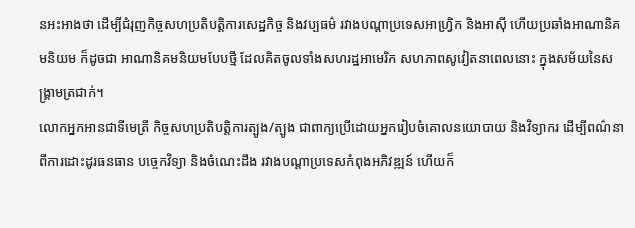នអះអាងថា ដើម្បីជំរុញកិច្ចសហប្រតិបត្តិការសេដ្ឋកិច្ច និងវប្បធម៌ រវាងបណ្តាប្រទេសអាហ្វ្រិក និងអាស៊ី ហើយប្រឆាំងអាណានិគមនិយម ក៏ដូចជា អាណានិគមនិយមបែបថ្មី ដែលគិតចូលទាំងសហរដ្ឋអាមេរិក សហភាពសូវៀតនាពេលនោះ ក្នុងសម័យនៃសង្គ្រាមត្រជាក់។
លោកអ្នកអានជាទីមេត្រី កិច្ចសហប្រតិបត្តិការត្បូង/ត្បូង ជាពាក្យប្រើដោយអ្នករៀបចំគោលនយោបាយ និងវិទ្យាករ ដើម្បីពណ៌នាពីការដោះដូរធនធាន បច្ចេកវិទ្យា និងចំណេះដឹង រវាងបណ្តាប្រទេសកំពុងអភិវឌ្ឍន៍ ហើយក៏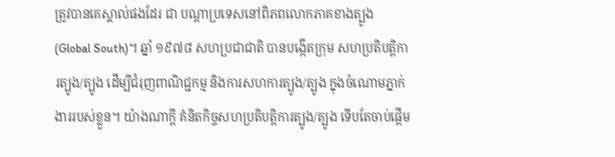ត្រូវបានគេស្គាល់ផងដែរ ជា បណ្តាប្រទេសនៅពិភពលោកភាគខាងត្បូង (Global South)។ ឆ្នាំ ១៩៧៨ សហប្រជាជាតិ បានបង្កើតក្រុម សហប្រតិបត្តិការត្បូង/ត្បូង ដើម្បីជំរុញពាណិជ្ជកម្ម និងការសហការត្បូង/ត្បូង ក្នុងចំណោមភ្នាក់ងាររបស់ខ្លួន។ យ៉ាងណាក្តី គំនិតកិច្ចសហប្រតិបត្តិការត្បូង/ត្បូង ទើបតែចាប់ផ្តើម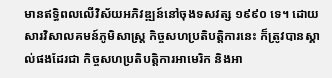មានឥទ្ធិពលលើវិស័យអភិវឌ្ឍន៍នៅចុងទសវត្ស ១៩៩០ ទេ។ ដោយសារវិសាលគមន៍ភូមិសាស្ត្រ កិច្ចសហប្រតិបត្តិការនេះ ក៏ត្រូវបានស្គាល់ផងដែរជា កិច្ចសហប្រតិបត្តិការអាមេរិក និងអា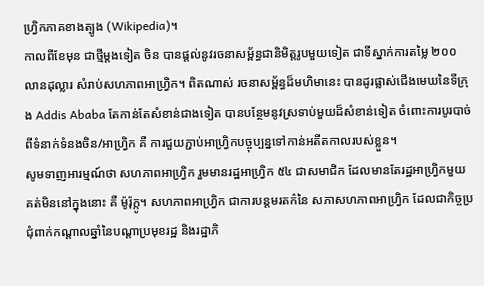ហ្វ្រិកភាគខាងត្បូង (Wikipedia)។
កាលពីខែមុន ជាថ្មីម្តងទៀត ចិន បានផ្តល់នូវរចនាសម្ព័ន្ធជានិមិត្តរូបមួយទៀត ជាទីស្នាក់ការតម្លៃ ២០០ លានដុល្លារ សំរាប់សហភាពអាហ្វ្រិក។ ពិតណាស់ រចនាសម្ព័ន្ធដ៏មហិមានេះ បានដូរផ្លាស់ជើងមេឃនៃទីក្រុង Addis Ababa តែកាន់តែសំខាន់ជាងទៀត បានបន្ថែមនូវស្រទាប់មួយដ៏សំខាន់ទៀត ចំពោះការបូរបាច់ពីទំនាក់ទំនងចិន/អាហ្វ្រិក គឺ ការជួយភ្ជាប់អាហ្វ្រិកបច្ចុប្បន្នទៅកាន់អតីតកាលរបស់ខ្លួន។
សូមទាញអារម្មណ៍ថា សហភាពអាហ្វ្រិក រួមមានរដ្ឋអាហ្វ្រិក ៥៤ ជាសមាជិក ដែលមានតែរដ្ឋអាហ្វ្រិកមួយគត់មិននៅក្នុងនោះ គឺ ម៉ូរ៉ុក្កូ។ សហភាពអាហ្វ្រិក ជាការបន្តមរតក៌នៃ សភាសហភាពអាហ្វ្រិក ដែលជាកិច្ចប្រជុំពាក់កណ្តាលឆ្នាំនៃបណ្តាប្រមុខរដ្ឋ និងរដ្ឋាភិ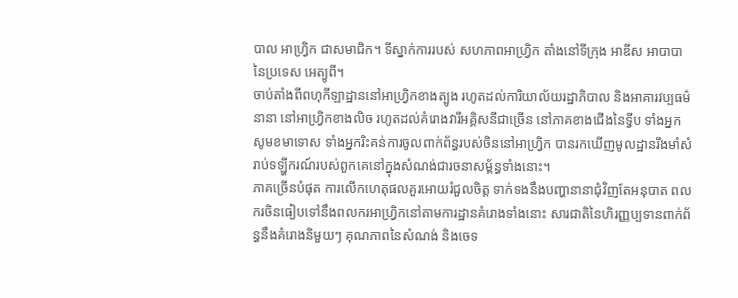បាល អាហ្វ្រិក ជាសមាជិក។ ទីស្នាក់ការរបស់ សហភាពអាហ្វ្រិក តាំងនៅទីក្រុង អាឌីស អាបាបា នៃប្រទេស អេត្យូពី។
ចាប់តាំងពីពហុកីឡាដ្ឋាននៅអាហ្វ្រិកខាងត្បូង រហូតដល់ការិយាល័យរដ្ឋាភិបាល និងអាគារវប្បធម៌នានា នៅអាហ្វ្រិកខាងលិច រហូតដល់គំរោងវារីអគ្គិសនីជាច្រើន នៅភាគខាងជើងនៃទ្វីប ទាំងអ្នកសូមខមាទោស ទាំងអ្នករិះគន់ការចូលពាក់ព័ន្ធរបស់ចិននៅអាហ្វ្រិក បានរកឃើញមូលដ្ឋានរឹងមាំសំរាប់ទឡ្ហីករណ៍របស់ពួកគេនៅក្នុងសំណង់ជារចនាសម្ព័ន្ធទាំងនោះ។
ភាគច្រើនបំផុត ការលើកហេតុផលគួរអោយរំជួលចិត្ត ទាក់ទងនឹងបញ្ហានានាជុំវិញតែអនុបាត ពលករចិនធៀបទៅនឹងពលករអាហ្វ្រិកនៅតាមការដ្ឋានគំរោងទាំងនោះ សារជាតិនៃហិរញ្ញប្បទានពាក់ព័ន្ធនឹងគំរោងនិមួយៗ គុណភាពនៃសំណង់ និងចេទ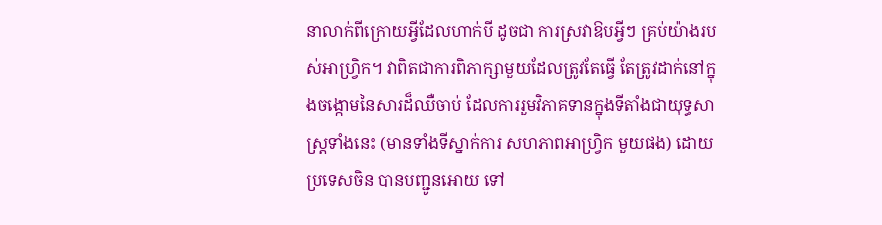នាលាក់ពីក្រោយអ្វីដែលហាក់បី ដូចជា ការស្រវាឱបអ្វីៗ គ្រប់យ៉ាងរបស់អាហ្វ្រិក។ វាពិតជាការពិភាក្សាមួយដែលត្រូវតែធ្វើ តែត្រូវដាក់នៅក្នុងចង្កោមនៃសារដ៏ឈឺចាប់ ដែលការរួមវិភាគទានក្នុងទីតាំងជាយុទ្ធសាស្ត្រទាំងនេះ (មានទាំងទីស្នាក់ការ សហភាពអាហ្រិ្វក មួយផង) ដោយប្រទេសចិន បានបញ្ជូនអោយ ទៅ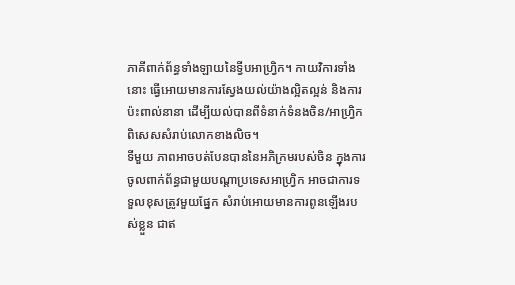ភាគីពាក់ព័ន្ធទាំងឡាយនៃទ្វីបអាហ្វ្រិក។ កាយវិការទាំងនោះ ធ្វើអោយមានការស្វែងយល់យ៉ាងល្អិតល្អន់ និងការប៉ះពាល់នានា ដើម្បីយល់បានពីទំនាក់ទំនងចិន/អាហ្វ្រិក ពិសេសសំរាប់លោកខាងលិច។
ទីមួយ ភាពអាចបត់បែនបាននៃអភិក្រមរបស់ចិន ក្នុងការចូលពាក់ព័ន្ធជាមួយបណ្តាប្រទេសអាហ្វ្រិក អាចជាការទទួលខុសត្រូវមួយផ្នែក សំរាប់អោយមានការពូនឡើងរបស់ខ្លួន ជាឥ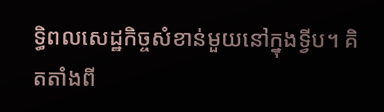ទ្ធិពលសេដ្ឋកិច្ចសំខាន់មួយនៅក្នុងទ្វីប។ គិតតាំងពី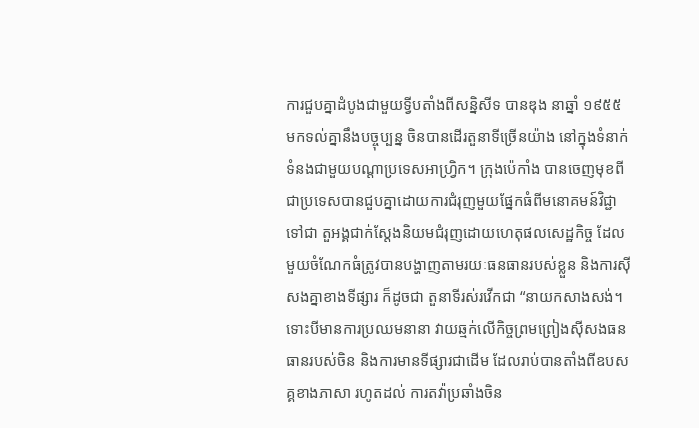ការជួបគ្នាដំបូងជាមួយទ្វីបតាំងពីសន្និសីទ បានឌុង នាឆ្នាំ ១៩៥៥ មកទល់គ្នានឹងបច្ចុប្បន្ន ចិនបានដើរតួនាទីច្រើនយ៉ាង នៅក្នុងទំនាក់ទំនងជាមួយបណ្តាប្រទេសអាហ្វ្រិក។ ក្រុងប៉េកាំង បានចេញមុខពី ជាប្រទេសបានជួបគ្នាដោយការជំរុញមួយផ្នែកធំពីមនោគមន៍វិជ្ជា ទៅជា តួអង្គជាក់ស្តែងនិយមជំរុញដោយហេតុផលសេដ្ឋកិច្ច ដែលមួយចំណែកធំត្រូវបានបង្ហាញតាមរយៈធនធានរបស់ខ្លួន និងការស៊ីសងគ្នាខាងទីផ្សារ ក៏ដូចជា តួនាទីរស់រវើកជា “នាយកសាងសង់។
ទោះបីមានការប្រឈមនានា វាយឆ្មក់លើកិច្ចព្រមព្រៀងស៊ីសងធនធានរបស់ចិន និងការមានទីផ្សារជាដើម ដែលរាប់បានតាំងពីឧបសគ្គខាងភាសា រហូតដល់ ការតវ៉ាប្រឆាំងចិន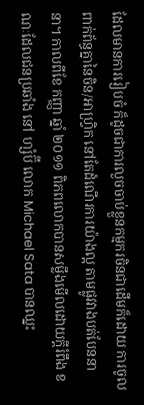ដែលមានការរៀបចំ ក៏ដូចជាការលួចចាប់ខ្លួនកម្មករចិនជាដើមក៏ដោយ ការចូលពាក់ព័ន្ធគ្នានៃចិន/អាហ្វ្រិក នៅតែដំណើរការយ៉ាងល្អ តាមផ្លូវវាងបត់បែននានា។ កាលពីខែ កញ្ញា ឆ្នាំ ២០១១ ពិភពលោកបានសម្លឹងមើលដោយក្តីរំពឹង ខណៈដែលជនប្រឆាំង នៅ ហ្សំប៊ី លោក Michael Sata បានឈ្នះ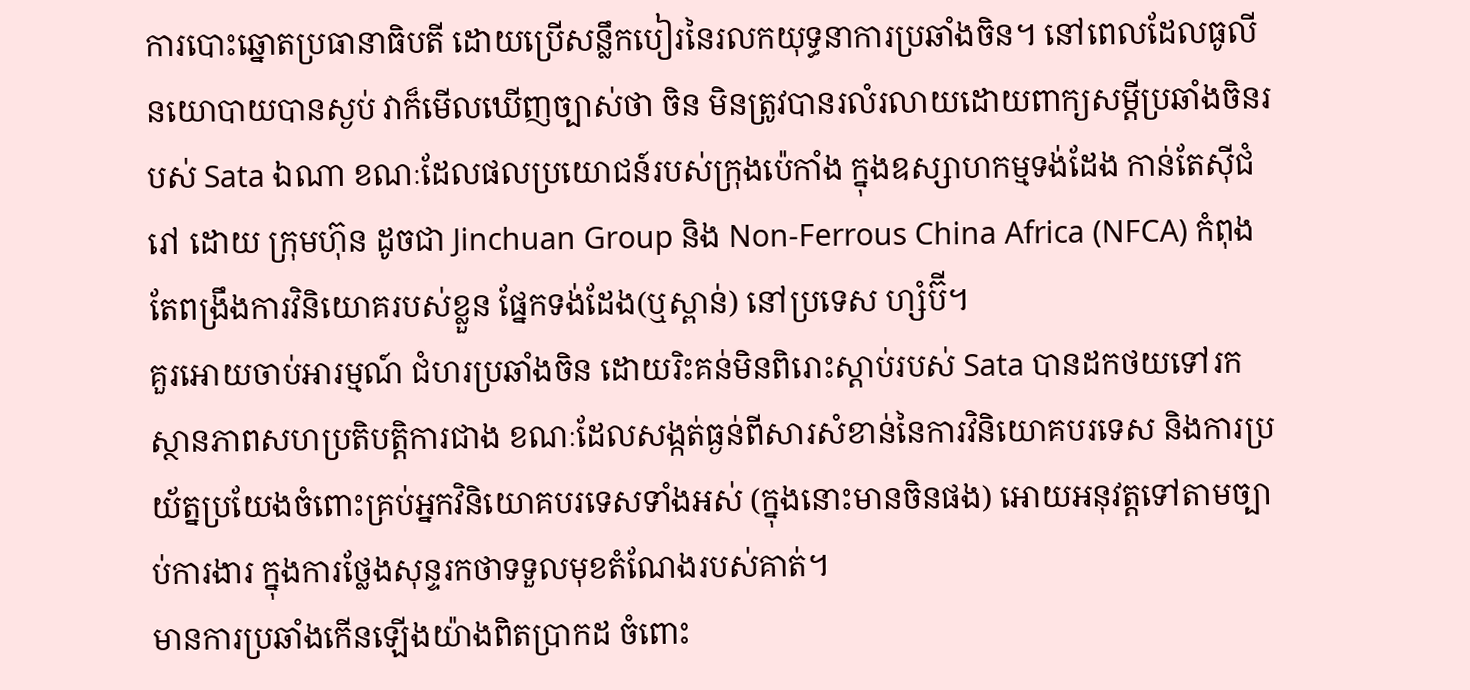ការបោះឆ្នោតប្រធានាធិបតី ដោយប្រើសន្លឹកបៀរនៃរលកយុទ្ធនាការប្រឆាំងចិន។ នៅពេលដែលធូលីនយោបាយបានស្ងប់ វាក៏មើលឃើញច្បាស់ថា ចិន មិនត្រូវបានរលំរលាយដោយពាក្យសម្តីប្រឆាំងចិនរបស់ Sata ឯណា ខណៈដែលផលប្រយោជន៍របស់ក្រុងប៉េកាំង ក្នុងឧស្សាហកម្មទង់ដែង កាន់តែស៊ីជំរៅ ដោយ ក្រុមហ៊ុន ដូចជា Jinchuan Group និង Non-Ferrous China Africa (NFCA) កំពុងតែពង្រឹងការវិនិយោគរបស់ខ្លួន ផ្នែកទង់ដែង(ឬស្ពាន់) នៅប្រទេស ហ្សំប៊ី។
គួរអោយចាប់អារម្មណ៍ ជំហរប្រឆាំងចិន ដោយរិះគន់មិនពិរោះស្តាប់របស់ Sata បានដកថយទៅរកស្ថានភាពសហប្រតិបត្តិការជាង ខណៈដែលសង្កត់ធ្ងន់ពីសារសំខាន់នៃការវិនិយោគបរទេស និងការប្រយ័ត្នប្រយែងចំពោះគ្រប់អ្នកវិនិយោគបរទេសទាំងអស់ (ក្នុងនោះមានចិនផង) អោយអនុវត្តទៅតាមច្បាប់ការងារ ក្នុងការថ្លែងសុន្ទរកថាទទួលមុខតំណែងរបស់គាត់។
មានការប្រឆាំងកើនឡើងយ៉ាងពិតប្រាកដ ចំពោះ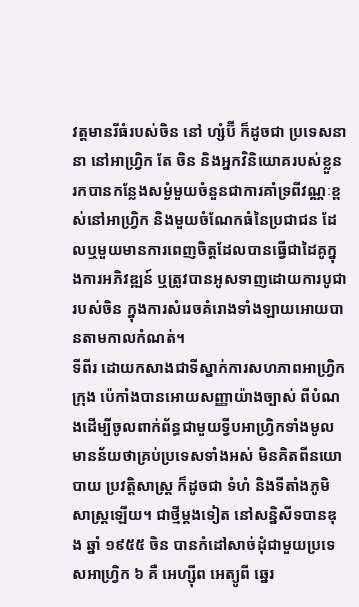វត្តមានរីធំរបស់ចិន នៅ ហ្សំប៊ី ក៏ដូចជា ប្រទេសនានា នៅអាហ្វ្រិក តែ ចិន និងអ្នកវិនិយោគរបស់ខ្លួន រកបានកន្លែងសម្ងំមួយចំនួនជាការគាំទ្រពីវណ្ណៈខ្ពស់នៅអាហ្វ្រិក និងមួយចំណែកធំនៃប្រជាជន ដែលឬមួយមានការពេញចិត្តដែលបានធ្វើជាដៃគូក្នុងការអភិវឌ្ឍន៍ ឬត្រូវបានអូសទាញដោយការបូជារបស់ចិន ក្នុងការសំរេចគំរោងទាំងឡាយអោយបានតាមកាលកំណត់។
ទីពីរ ដោយកសាងជាទីស្នាក់ការសហភាពអាហ្វ្រិក ក្រុង ប៉េកាំងបានអោយសញ្ញាយ៉ាងច្បាស់ ពីបំណងដើម្បីចូលពាក់ព័ន្ធជាមួយទ្វីបអាហ្វ្រិកទាំងមូល មានន័យថាគ្រប់ប្រទេសទាំងអស់ មិនគិតពីនយោបាយ ប្រវត្តិសាស្ត្រ ក៏ដូចជា ទំហំ និងទីតាំងភូមិសាស្ត្រឡើយ។ ជាថ្មីម្តងទៀត នៅសន្និសីទបានឌុង ឆ្នាំ ១៩៥៥ ចិន បានកំដៅសាច់ដុំជាមួយប្រទេសអាហ្វ្រិក ៦ គឺ អេហ្ស៊ីព អេត្យូពី ឆ្នេរ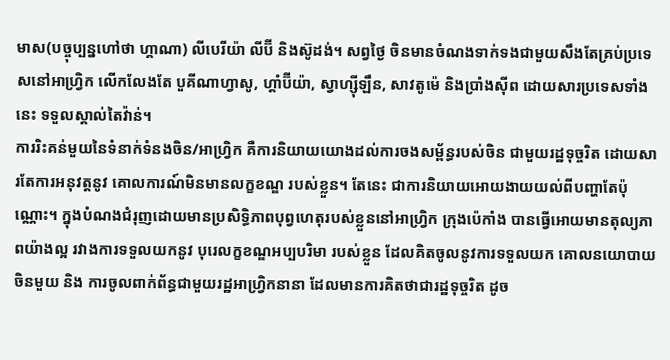មាស(បច្ចុប្បន្នហៅថា ហ្គាណា) លីបេរីយ៉ា លីប៊ី និងស៊ូដង់។ សព្វថ្ងៃ ចិនមានចំណងទាក់ទងជាមួយសឹងតែគ្រប់ប្រទេសនៅអាហ្វ្រិក លើកលែងតែ បួគីណាហ្វាសូ, ហ្គាំប៊ីយ៉ា, ស្វាហ្ស៊ីឡឹន, សាវតូម៉េ និងប្រាំងស៊ីព ដោយសារប្រទេសទាំងនេះ ទទួលស្គាល់តៃវ៉ាន់។
ការរិះគន់មួយនៃទំនាក់ទំនងចិន/អាហ្វ្រិក គឺការនិយាយយោងដល់ការចងសម្ព័ន្ធរបស់ចិន ជាមួយរដ្ឋទុច្ចរិត ដោយសារតែការអនុវត្តនូវ គោលការណ៍មិនមានលក្ខខណ្ឌ របស់ខ្លួន។ តែនេះ ជាការនិយាយអោយងាយយល់ពីបញ្ហាតែប៉ុណ្ណោះ។ ក្នុងបំណងជំរុញដោយមានប្រសិទ្ធិភាពបុព្វហេតុរបស់ខ្លួននៅអាហ្វ្រិក ក្រុងប៉េកាំង បានធ្វើអោយមានតុល្យភាពយ៉ាងល្អ រវាងការទទួលយកនូវ បុរេលក្ខខណ្ឌអប្បបរិមា របស់ខ្លួន ដែលគិតចូលនូវការទទួលយក គោលនយោបាយចិនមួយ និង ការចូលពាក់ព័ន្ធជាមួយរដ្ឋអាហ្វ្រិកនានា ដែលមានការគិតថាជារដ្ឋទុច្ចរិត ដូច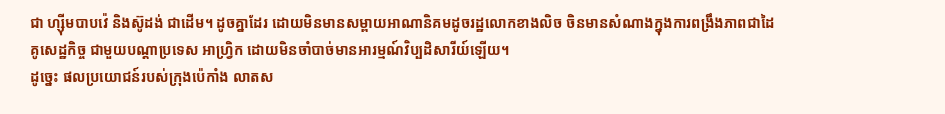ជា ហ្ស៊ីមបាបវ៉េ និងស៊ូដង់ ជាដើម។ ដូចគ្នាដែរ ដោយមិនមានសម្ពាយអាណានិគមដូចរដ្ឋលោកខាងលិច ចិនមានសំណាងក្នុងការពង្រឹងភាពជាដៃគូសេដ្ឋកិច្ច ជាមួយបណ្តាប្រទេស អាហ្វ្រិក ដោយមិនចាំបាច់មានអារម្មណ៍វិប្បដិសារីយ៍ឡើយ។
ដូច្នេះ ផលប្រយោជន៍របស់ក្រុងប៉េកាំង លាតស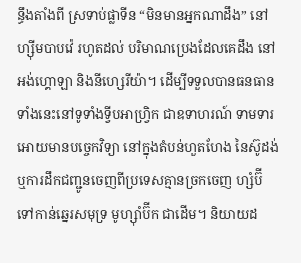ន្ធឹងតាំងពី ស្រទាប់ផ្លាទីន “មិនមានអ្នកណាដឹង” នៅ ហ្ស៊ីមបាបវ៉េ រហូតដល់ បរិមាណប្រេងដែលគេដឹង នៅអង់ហ្គោឡា និងនីហ្សេរីយ៉ា។ ដើម្បីទទួលបានធនធានទាំងនេះនៅទូទាំងទ្វីបអាហ្វ្រិក ជាឧទាហរណ៍ ទាមទារអោយមានបច្ចេកវិទ្យា នៅក្នុងតំបន់ហួតហែង នៃស៊ូដង់ ឬការដឹកជញ្ជូនចេញពីប្រទេសគ្មានច្រកចេញ ហ្សំប៊ី ទៅកាន់ឆ្នេរសមុទ្រ មូហ្ស៊ាំប៊ីក ជាដើម។ និយាយដ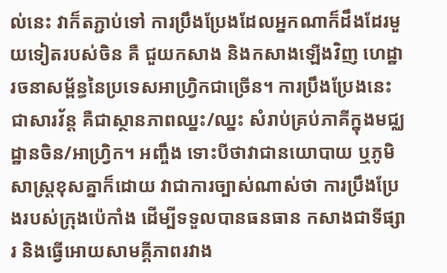ល់នេះ វាក៏តភ្ជាប់ទៅ ការប្រឹងប្រែងដែលអ្នកណាក៏ដឹងដែរមួយទៀតរបស់ចិន គឺ ជួយកសាង និងកសាងឡើងវិញ ហេដ្ឋារចនាសម្ព័ន្ធនៃប្រទេសអាហ្វ្រិកជាច្រើន។ ការប្រឹងប្រែងនេះ ជាសារវ័ន្ត គឺជាស្ថានភាពឈ្នះ/ឈ្នះ សំរាប់គ្រប់ភាគីក្នុងមជ្ឈដ្ឋានចិន/អាហ្វ្រិក។ អញ្ចឹង ទោះបីថាវាជានយោបាយ ឬភូមិសាស្ត្រខុសគ្នាក៏ដោយ វាជាការច្បាស់ណាស់ថា ការប្រឹងប្រែងរបស់ក្រុងប៉េកាំង ដើម្បីទទួលបានធនធាន កសាងជាទីផ្សារ និងធ្វើអោយសាមគ្គីភាពរវាង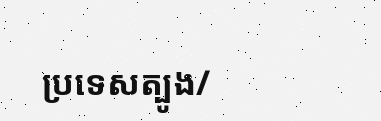ប្រទេសត្បូង/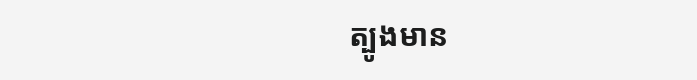ត្បូងមាន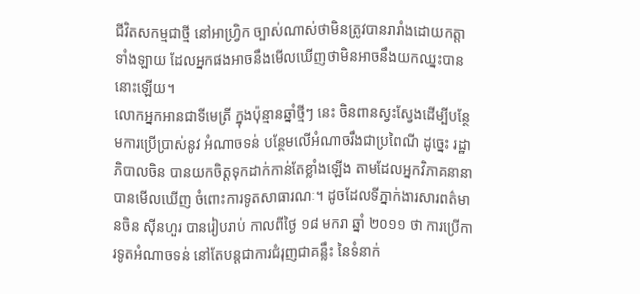ជីវិតសកម្មជាថ្មី នៅអាហ្វ្រិក ច្បាស់ណាស់ថាមិនត្រូវបានរារាំងដោយកត្តាទាំងឡាយ ដែលអ្នកផងអាចនឹងមើលឃើញថាមិនអាចនឹងយកឈ្នះបាននោះឡើយ។
លោកអ្នកអានជាទីមេត្រី ក្នុងប៉ុន្មានឆ្នាំថ្មីៗ នេះ ចិនពានស្វះស្វែងដើម្បីបន្ថែមការប្រើប្រាស់នូវ អំណាចទន់ បន្ថែមលើអំណាចរឹងជាប្រពៃណី ដូច្នេះ រដ្ឋាភិបាលចិន បានយកចិត្តទុកដាក់កាន់តែខ្លាំងឡើង តាមដែលអ្នកវិភាគនានាបានមើលឃើញ ចំពោះការទូតសាធារណៈ។ ដូចដែលទីភ្នាក់ងារសារពត៌មានចិន ស៊ីនហួរ បានរៀបរាប់ កាលពីថ្ងៃ ១៨ មករា ឆ្នាំ ២០១១ ថា ការប្រើការទូតអំណាចទន់ នៅតែបន្តជាការជំរុញជាគន្លឹះ នៃទំនាក់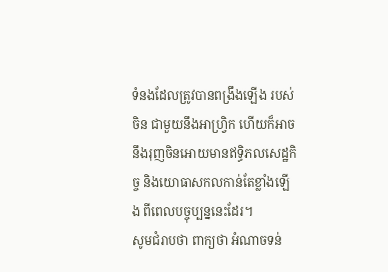ទំនងដែលត្រូវបានពង្រឹងឡើង របស់ចិន ជាមួយនឹងអាហ្វ្រិក ហើយក៏អាចនឹងរុញចិនអោយមានឥទ្ធិភលសេដ្ឋកិច្ច និងយោធាសកលកាន់តែខ្លាំងឡើង ពីពេលបច្ចុប្បន្ននេះដែរ។
សូមជំរាបថា ពាក្យថា អំណាចទន់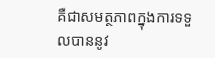គឺជាសមត្ថភាពក្នុងការទទួលបាននូវ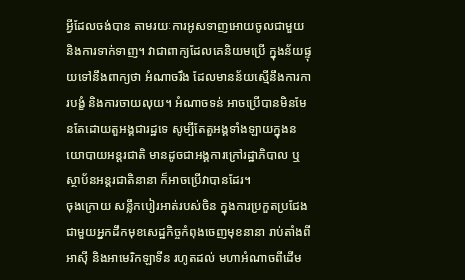អ្វីដែលចង់បាន តាមរយៈការអូសទាញអោយចូលជាមួយ និងការទាក់ទាញ។ វាជាពាក្យដែលគេនិយមប្រើ ក្នុងន័យផ្ទុយទៅនឹងពាក្យថា អំណាចរឹង ដែលមានន័យស្មើនឹងការការបង្ខំ និងការចាយលុយ។ អំណាចទន់ អាចប្រើបានមិនមែនតែដោយតួអង្គជារដ្ឋទេ សូម្បីតែតួអង្គទាំងឡាយក្នុងនយោបាយអន្តរជាតិ មានដូចជាអង្គការក្រៅរដ្ឋាភិបាល ឬស្ថាប័នអន្តរជាតិនានា ក៏អាចប្រើវាបានដែរ។
ចុងក្រោយ សន្លឹកបៀរអាត់របស់ចិន ក្នុងការប្រកួតប្រជែងជាមួយអ្នកដឹកមុខសេដ្ឋកិច្ចកំពុងចេញមុខនានា រាប់តាំងពីអាស៊ី និងអាមេរិកឡាទីន រហូតដល់ មហាអំណាចពីដើម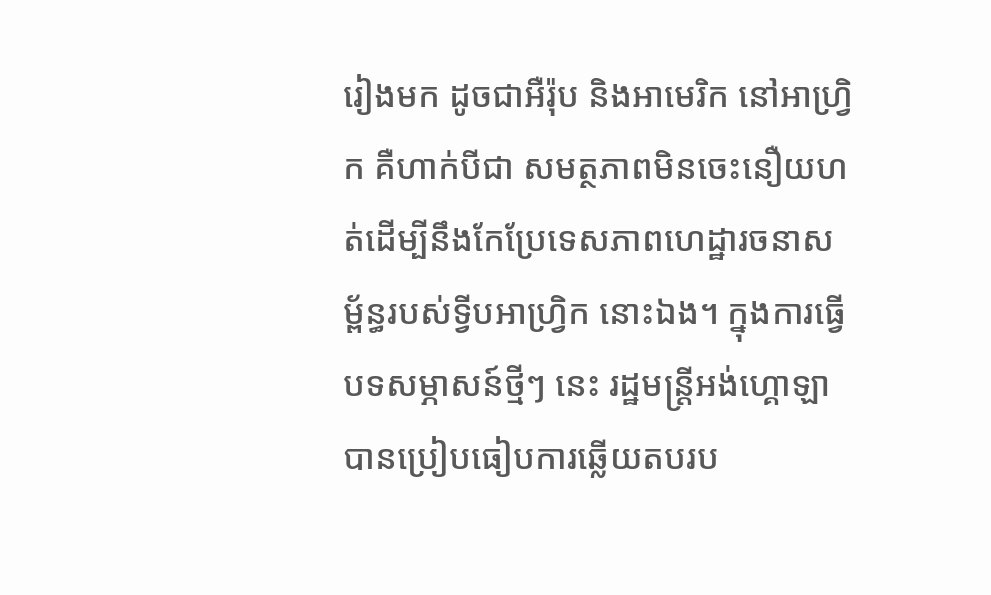រៀងមក ដូចជាអឺរ៉ុប និងអាមេរិក នៅអាហ្វ្រិក គឺហាក់បីជា សមត្ថភាពមិនចេះនឿយហត់ដើម្បីនឹងកែប្រែទេសភាពហេដ្ឋារចនាសម្ព័ន្ធរបស់ទ្វីបអាហ្វ្រិក នោះឯង។ ក្នុងការធ្វើបទសម្ភាសន៍ថ្មីៗ នេះ រដ្ឋមន្ត្រីអង់ហ្គោឡា បានប្រៀបធៀបការឆ្លើយតបរប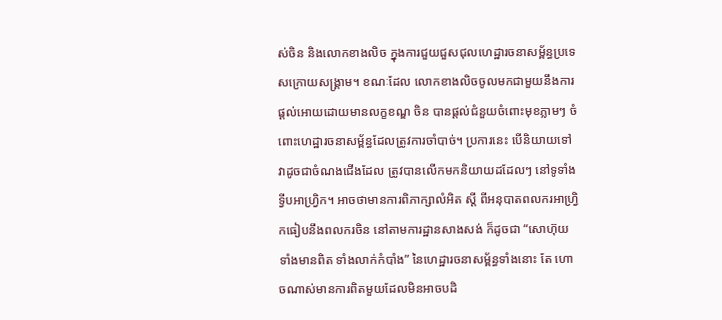ស់ចិន និងលោកខាងលិច ក្នុងការជួយជួសជុលហេដ្ឋារចនាសម្ព័ន្ធប្រទេសក្រោយសង្គ្រាម។ ខណៈដែល លោកខាងលិចចូលមកជាមួយនឹងការផ្តល់អោយដោយមានលក្ខខណ្ឌ ចិន បានផ្តល់ជំនួយចំពោះមុខភ្លាមៗ ចំពោះហេដ្ឋារចនាសម្ព័ន្ធដែលត្រូវការចាំបាច់។ ប្រការនេះ បើនិយាយទៅ វាដូចជាចំណងជើងដែល ត្រូវបានលើកមកនិយាយដដែលៗ នៅទូទាំងទ្វីបអាហ្វ្រិក។ អាចថាមានការពិភាក្សាលំអិត ស្តី ពីអនុបាតពលករអាហ្វ្រិកធៀបនឹងពលករចិន នៅតាមការដ្ឋានសាងសង់ ក៏ដូចជា “សោហ៊ុយទាំងមានពិត ទាំងលាក់កំបាំង” នៃហេដ្ឋារចនាសម្ព័ន្ធទាំងនោះ តែ ហោចណាស់មានការពិតមួយដែលមិនអាចបដិ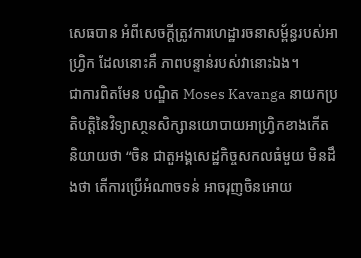សេធបាន អំពីសេចក្តីត្រូវការហេដ្ឋារចនាសម្ព័ន្ធរបស់អាហ្វ្រិក ដែលនោះគឺ ភាពបន្ទាន់របស់វានោះឯង។
ជាការពិតមែន បណ្ឌិត Moses Kavanga នាយកប្រតិបត្តិនៃវិទ្យាសា្ថនសិក្សានយោបាយអាហ្វ្រិកខាងកើត និយាយថា “ចិន ជាតួអង្គសេដ្ឋកិច្ចសកលធំមួយ មិនដឹងថា តើការប្រើអំណាចទន់ អាចរុញចិនអោយ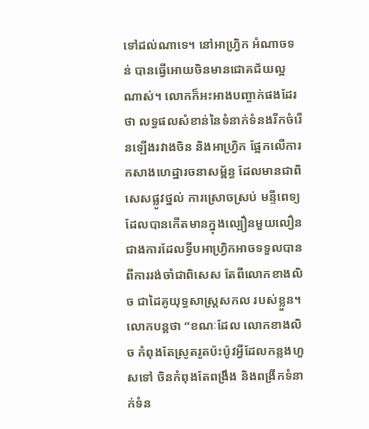ទៅដល់ណាទេ។ នៅអាហ្វ្រិក អំណាចទន់ បានធ្វើអោយចិនមានជោគជ័យល្អណាស់។ លោកក៏អះអាងបញ្ចាក់ផងដែរថា លទ្ធផលសំខាន់នៃទំនាក់ទំនងរីកចំរើនឡើងរវាងចិន និងអាហ្វ្រិក ផ្អែកលើការកសាងហេដ្ឋារចនាសម្ព័ន្ធ ដែលមានជាពិសេសផ្លូវថ្នល់ ការស្រោចស្រប់ មន្ទីពេទ្យ ដែលបានកើតមានក្នុងល្បឿនមួយលឿន ជាងការដែលទ្វីបអាហ្វ្រិកអាចទទួលបាន ពីការរង់ចាំជាពិសេស តែពីលោកខាងលិច ជាដៃគូយុទ្ធសាស្ត្រសកល របស់ខ្លួន។ លោកបន្តថា “ខណៈដែល លោកខាងលិច កំពុងតែស្រូតរូតប៉ះប៉ូវអ្វីដែលកន្លងហួសទៅ ចិនកំពុងតែពង្រឹង និងពង្រីកទំនាក់ទំន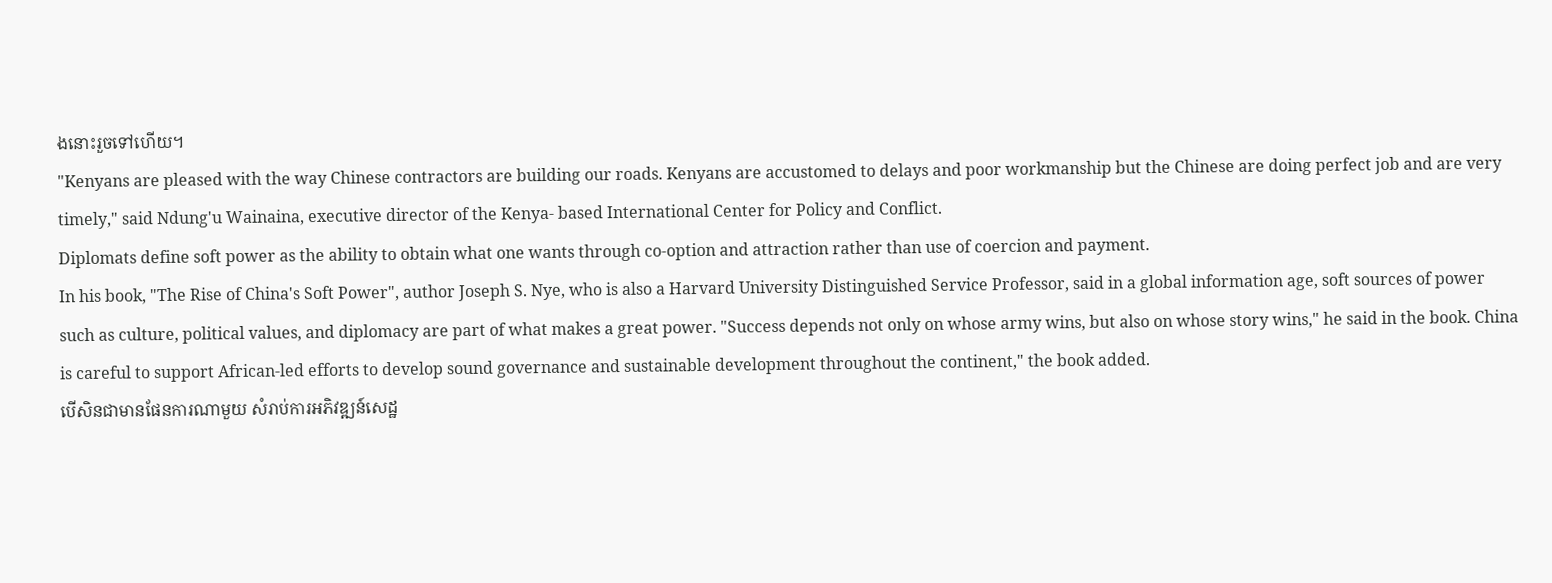ងនោះរួចទៅហើយ។
"Kenyans are pleased with the way Chinese contractors are building our roads. Kenyans are accustomed to delays and poor workmanship but the Chinese are doing perfect job and are very timely," said Ndung'u Wainaina, executive director of the Kenya- based International Center for Policy and Conflict.
Diplomats define soft power as the ability to obtain what one wants through co-option and attraction rather than use of coercion and payment.
In his book, "The Rise of China's Soft Power", author Joseph S. Nye, who is also a Harvard University Distinguished Service Professor, said in a global information age, soft sources of power such as culture, political values, and diplomacy are part of what makes a great power. "Success depends not only on whose army wins, but also on whose story wins," he said in the book. China is careful to support African-led efforts to develop sound governance and sustainable development throughout the continent," the book added.
បើសិនជាមានផែនការណាមួយ សំរាប់ការអភិវឌ្ឍន៍សេដ្ឋ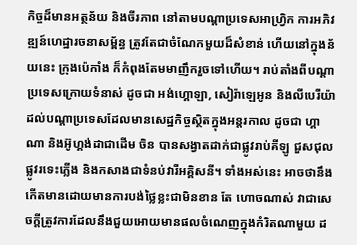កិច្ចដ៏មានអត្ថន័យ និងចីរភាព នៅតាមបណ្តាប្រទេសអាហ្វ្រិក ការអភិវឌ្ឍន៍ហេដ្ឋារចនាសម្ព័ន្ធ ត្រូវតែជាចំណែកមួយដ៏សំខាន់ ហើយនៅក្នុងន័យនេះ ក្រុងប៉េកាំង ក៏កំពុងតែមមាញឹករួចទៅហើយ។ រាប់តាំងពីបណ្តាប្រទេសក្រោយទំនាស់ ដូចជា អង់ហ្គោឡា, សៀរ៉ាឡេអូន និងលីបេរីយ៉ា ដល់បណ្តាប្រទេសដែលមានសេដ្ឋកិច្ចស្ថិតក្នុងអន្តរកាល ដូចជា ហ្គាណា និងអ៊ូហ្គង់ដាជាដើម ចិន បានសង្វាតដាក់ជាផ្លូវរាប់គីឡូ ជួសជុលផ្លូវរទេះភ្លើង និងកសាងជាទំនប់វារីអគ្គិសនី។ ទាំងអស់នេះ អាចថានឹងកើតមានដោយមានការបង់ថ្លៃខ្លះជាមិនខាន តែ ហោចណាស់ វាជាសេចក្តីត្រូវការដែលនឹងជួយអោយមានផលចំណេញក្នុងកំរិតណាមួយ ដ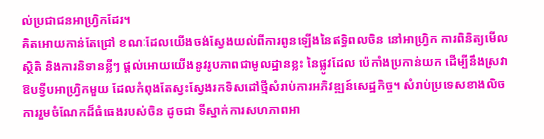ល់ប្រជាជនអាហ្វ្រិកដែរ។
គិតអោយកាន់តែជ្រៅ ខណៈដែលយើងចង់ស្វែងយល់ពីការពូនឡើងនៃឥទ្ធិពលចិន នៅអាហ្វ្រិក ការពិនិត្យមើលស្ថិតិ និងការនិទានខ្លីៗ ផ្តល់អោយយើងនូវរូបភាពជាមូលដ្ឋានខ្លះ នៃផ្លូវដែល ប៉េកាំងប្រកាន់យក ដើម្បីនឹងស្រវាឱបទ្វីបអាហ្វ្រិកមួយ ដែលកំពុងតែស្វះស្វែងរកទិសដៅថ្មីសំរាប់ការអភិវឌ្ឍន៍សេដ្ឋកិច្ច។ សំរាប់ប្រទេសខាងលិច ការរួមចំណែកដ៏ធំធេងរបស់ចិន ដូចជា ទីស្នាក់ការសហភាពអា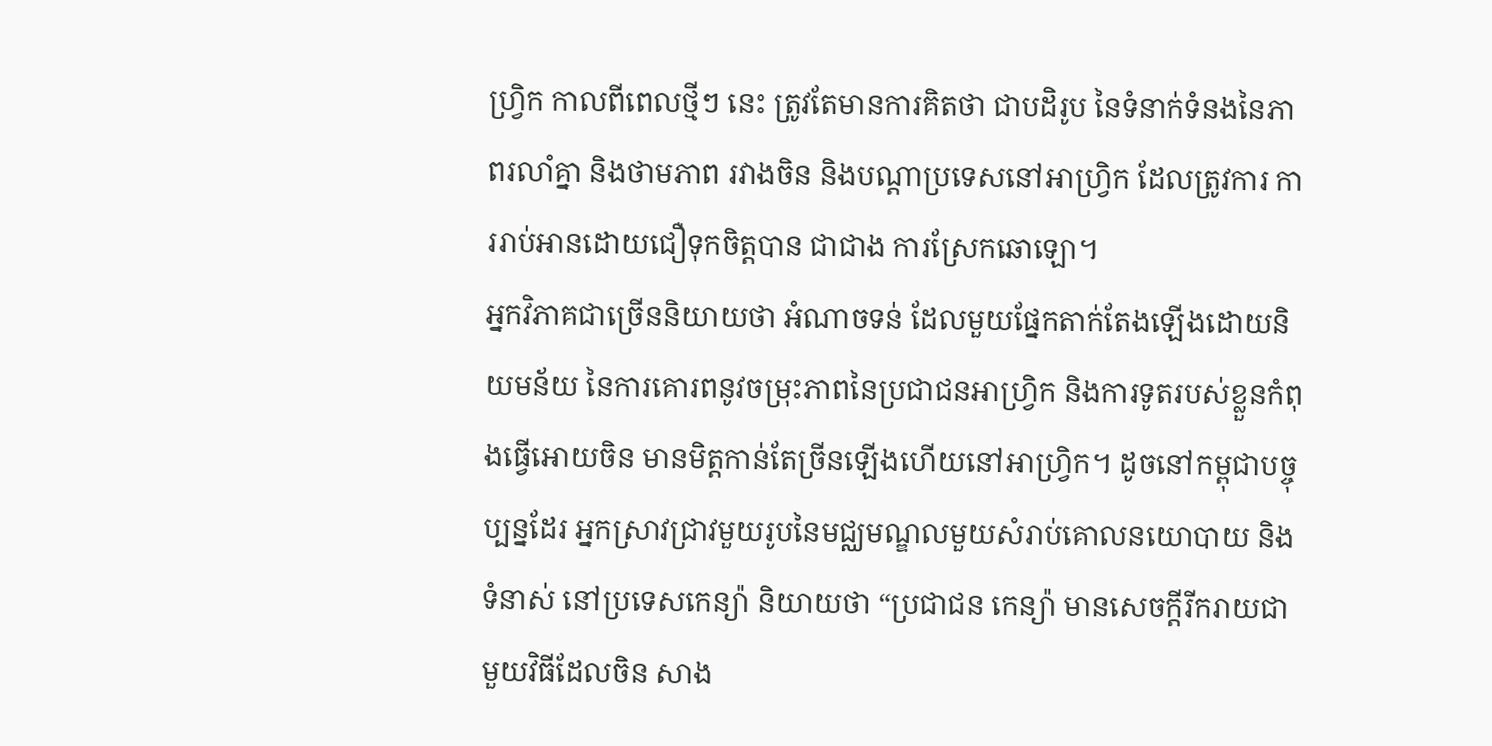ហ្វ្រិក កាលពីពេលថ្មីៗ នេះ ត្រូវតែមានការគិតថា ជាបដិរូប នៃទំនាក់ទំនងនៃភាពរលាំគ្នា និងថាមភាព រវាងចិន និងបណ្តាប្រទេសនៅអាហ្វ្រិក ដែលត្រូវការ ការរាប់អានដោយជឿទុកចិត្តបាន ជាជាង ការស្រែកឆោឡោ។
អ្នកវិភាគជាច្រើននិយាយថា អំណាចទន់ ដែលមួយផ្នែកតាក់តែងឡើងដោយនិយមន័យ នៃការគោរពនូវចម្រុះភាពនៃប្រជាជនអាហ្វ្រិក និងការទូតរបស់ខ្លួនកំពុងធ្វើអោយចិន មានមិត្តកាន់តែច្រីនឡើងហើយនៅអាហ្វ្រិក។ ដូចនៅកម្ពុជាបច្ចុប្បន្នដែរ អ្នកស្រាវជ្រាវមួយរូបនៃមជ្ឈមណ្ឌលមួយសំរាប់គោលនយោបាយ និងទំនាស់ នៅប្រទេសកេន្យ៉ា និយាយថា “ប្រជាជន កេន្យ៉ា មានសេចក្តីរីករាយជាមួយវិធីដែលចិន សាង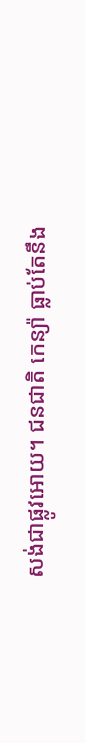សង់ជាផ្លូវអោយ។ ជនជាតិ កេន្យ៉ា ធ្លាប់តែនឹង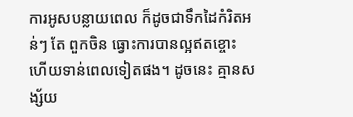ការអូសបន្លាយពេល ក៏ដូចជាទឹកដៃកំរិតអន់ៗ តែ ពួកចិន ធ្វោះការបានល្អឥតខ្ចោះ ហើយទាន់ពេលទៀតផង។ ដូចនេះ គ្មានសង្ស័យ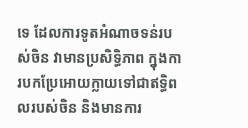ទេ ដែលការទូតអំណាចទន់របស់ចិន វាមានប្រសិទ្ធិភាព ក្នុងការបកប្រែអោយក្លាយទៅជាឥទ្ធិពលរបស់ចិន និងមានការ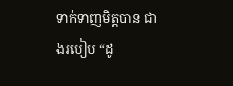ទាក់ទាញមិត្តបាន ជាងរបៀប “ដូ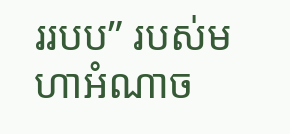ររបប” របស់មហាអំណាច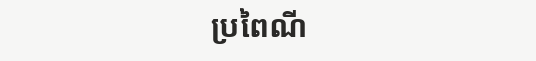ប្រពៃណី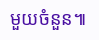មួយចំនួន៕